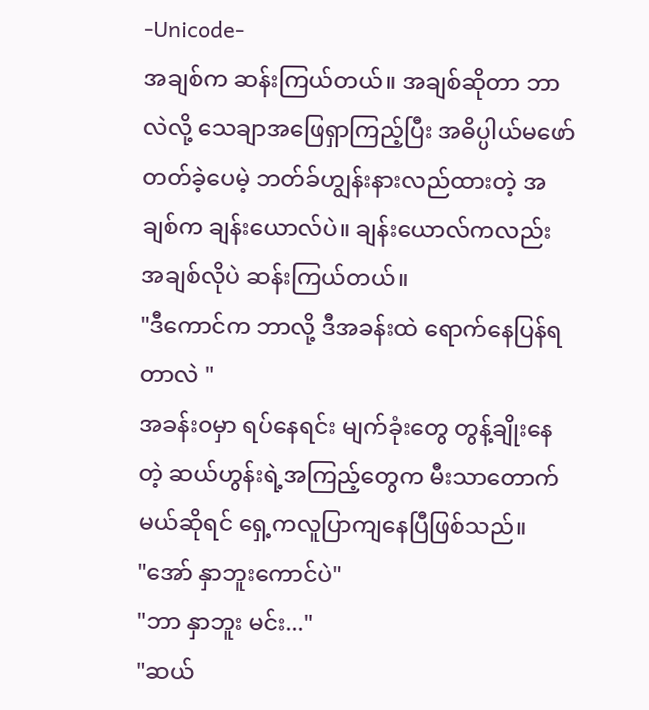-Unicode-
အချစ်က ဆန်းကြယ်တယ်။ အချစ်ဆိုတာ ဘာလဲလို့ သေချာအဖြေရှာကြည့်ပြီး အဓိပ္ပါယ်မဖော်တတ်ခဲ့ပေမဲ့ ဘတ်ခ်ဟျွန်းနားလည်ထားတဲ့ အချစ်က ချန်းယောလ်ပဲ။ ချန်းယောလ်ကလည်း အချစ်လိုပဲ ဆန်းကြယ်တယ်။
"ဒီကောင်က ဘာလို့ ဒီအခန်းထဲ ရောက်နေပြန်ရတာလဲ "
အခန်း၀မှာ ရပ်နေရင်း မျက်ခုံးတွေ တွန့်ချိုးနေတဲ့ ဆယ်ဟွန်းရဲ့အကြည့်တွေက မီးသာတောက်မယ်ဆိုရင် ရှေ့ကလူပြာကျနေပြီဖြစ်သည်။
"အော် နှာဘူးကောင်ပဲ"
"ဘာ နှာဘူး မင်း..."
"ဆယ်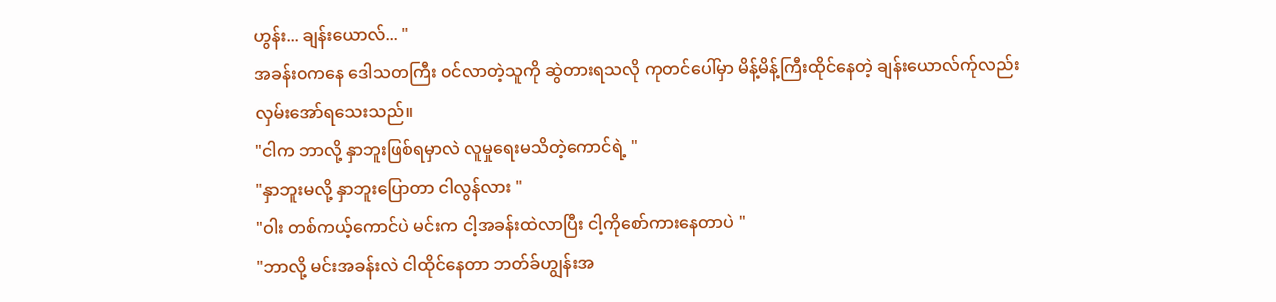ဟွန်း... ချန်းယောလ်... "
အခန်း၀ကနေ ဒေါသတကြီး ၀င်လာတဲ့သူကို ဆွဲတားရသလို ကုတင်ပေါ်မှာ မိန့်မိန့်ကြီးထိုင်နေတဲ့ ချန်းယောလ်က်ုလည်း လှမ်းအော်ရသေးသည်။
"ငါက ဘာလို့ နှာဘူးဖြစ်ရမှာလဲ လူမှုရေးမသိတဲ့ကောင်ရဲ့ "
"နှာဘူးမလို့ နှာဘူးပြောတာ ငါလွန်လား "
"ဝါး တစ်ကယ့်ကောင်ပဲ မင်းက ငါ့အခန်းထဲလာပြီး ငါ့ကိုစော်ကားနေတာပဲ "
"ဘာလို့ မင်းအခန်းလဲ ငါထိုင်နေတာ ဘတ်ခ်ဟျွန်းအ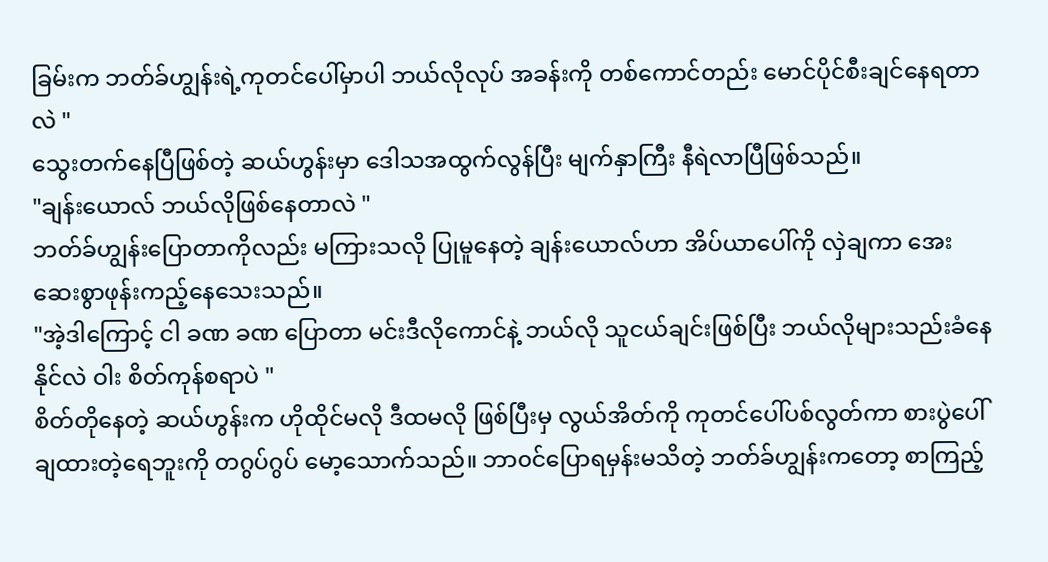ခြမ်းက ဘတ်ခ်ဟျွန်းရဲ့ကုတင်ပေါ်မှာပါ ဘယ်လိုလုပ် အခန်းကို တစ်ကောင်တည်း မောင်ပိုင်စီးချင်နေရတာလဲ "
သွေးတက်နေပြီဖြစ်တဲ့ ဆယ်ဟွန်းမှာ ဒေါသအထွက်လွန်ပြီး မျက်နှာကြီး နီရဲလာပြီဖြစ်သည်။
"ချန်းယောလ် ဘယ်လိုဖြစ်နေတာလဲ "
ဘတ်ခ်ဟျွန်းပြောတာကိုလည်း မကြားသလို ပြုမူနေတဲ့ ချန်းယောလ်ဟာ အိပ်ယာပေါ်ကို လှဲချကာ အေးဆေးစွာဖုန်းကည့်နေသေးသည်။
"အဲ့ဒါကြောင့် ငါ ခဏ ခဏ ပြောတာ မင်းဒီလိုကောင်နဲ့ ဘယ်လို သူငယ်ချင်းဖြစ်ပြီး ဘယ်လိုများသည်းခံနေနိုင်လဲ ဝါး စိတ်ကုန်စရာပဲ "
စိတ်တိုနေတဲ့ ဆယ်ဟွန်းက ဟိုထိုင်မလို ဒီထမလို ဖြစ်ပြီးမှ လွယ်အိတ်ကို ကုတင်ပေါ်ပစ်လွတ်ကာ စားပွဲပေါ်ချထားတဲ့ရေဘူးကို တဂွပ်ဂွပ် မော့သောက်သည်။ ဘာ၀င်ပြောရမှန်းမသိတဲ့ ဘတ်ခ်ဟျွန်းကတော့ စာကြည့်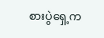စားပွဲရှေ့က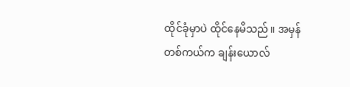ထိုင်ခုံမှာပဲ ထိုင်နေမိသည်။ အမှန်တစ်ကယ်က ချန်းယောလ်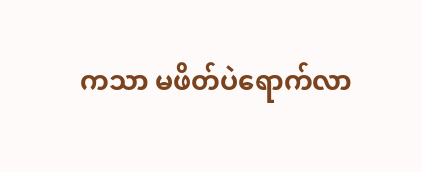ကသာ မဖိတ်ပဲရောက်လာ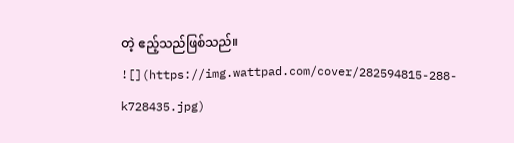တဲ့ ဧည့်သည်ဖြစ်သည်။
![](https://img.wattpad.com/cover/282594815-288-k728435.jpg)